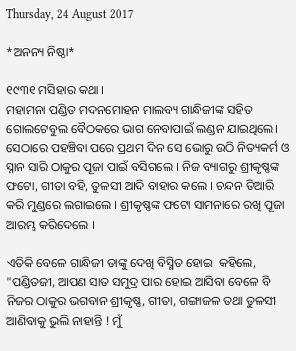Thursday, 24 August 2017

*ଅନନ୍ୟ ନିଷ୍ଠା*

୧୯୩୧ ମସିହାର କଥା ।
ମହାମନା ପଣ୍ଡିତ ମଦନମୋହନ ମାଲବ୍ୟ ଗାନ୍ଧିଜୀଙ୍କ ସହିତ  ଗୋଲଟେବୁଲ ବୈଠକରେ ଭାଗ ନେବାପାଇଁ ଲଣ୍ଡନ ଯାଇଥିଲେ। ସେଠାରେ ପହଞ୍ଚିବା ପରେ ପ୍ରଥମ ଦିନ ସେ ଭୋରୁ ଉଠି ନିତ୍ୟକର୍ମ ଓ ସ୍ନାନ ସାରି ଠାକୁର ପୂଜା ପାଇଁ ବସିଗଲେ । ନିଜ ବ୍ୟାଗରୁ ଶ୍ରୀକୃଷ୍ଣଙ୍କ ଫଟୋ, ଗୀତା ବହି, ତୁଳସୀ ଆଦି ବାହାର କଲେ । ଚନ୍ଦନ ତିଆରି କରି ମୁଣ୍ଡରେ ଲଗାଇଲେ । ଶ୍ରୀକୃଷ୍ଣଙ୍କ ଫଟୋ ସାମନାରେ ରଖି ପୂଜା ଆରମ୍ଭ କରିଦେଲେ ।

ଏତିକି ବେଳେ ଗାନ୍ଧିଜୀ ତାଙ୍କୁ ଦେଖି ବିସ୍ମିତ ହୋଇ  କହିଲେ, "ପଣ୍ଡିତଜୀ, ଆପଣ ସାତ ସମୁଦ୍ର ପାର ହୋଇ ଆସିବା ବେଳେ ବି ନିଜର ଠାକୁର ଭଗବାନ ଶ୍ରୀକୃଷ୍ଣ, ଗୀତା, ଗଙ୍ଗାଜଳ ତଥା ତୁଳସୀ ଆଣିବାକୁ ଭୁଲି ନାହାନ୍ତି ! ମୁଁ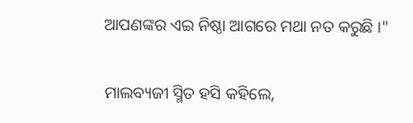ଆପଣଙ୍କର ଏଇ ନିଷ୍ଠା ଆଗରେ ମଥା ନତ କରୁଛି ।"

ମାଲବ୍ୟଜୀ ସ୍ମିତ ହସି କହିଲେ,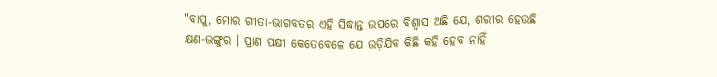"ବାପୁ, ମୋର ଗୀତା-ଭାଗବତର ଏହି ସିଦ୍ଧାନ୍ତ ଉପରେ ବିଶ୍ୱାସ ଅଛି ଯେ, ଶରୀର ହେଉଛି କ୍ଷଣ-ଭଙ୍ଗୁର । ପ୍ରାଣ ପକ୍ଷୀ କେତେବେଳେ ଯେ ଉଡ଼ିଯିବ କିଛି କହି ହେବ ନାହିଁ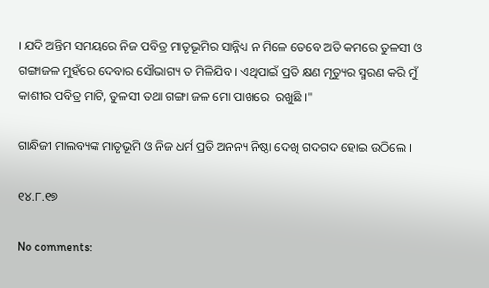। ଯଦି ଅନ୍ତିମ ସମୟରେ ନିଜ ପବିତ୍ର ମାତୃଭୂମିର ସାନ୍ନିଧ୍ୟ ନ ମିଳେ ତେବେ ଅତି କମରେ ତୁଳସୀ ଓ ଗଙ୍ଗାଜଳ ମୁହଁରେ ଦେବାର ସୌଭାଗ୍ୟ ତ ମିଳିଯିବ । ଏଥିପାଇଁ ପ୍ରତି କ୍ଷଣ ମୃତ୍ୟୁର ସ୍ମରଣ କରି ମୁଁ କାଶୀର ପବିତ୍ର ମାଟି, ତୁଳସୀ ତଥା ଗଙ୍ଗା ଜଳ ମୋ ପାଖରେ  ରଖୁଛି ।"

ଗାନ୍ଧିଜୀ ମାଲବ୍ୟଙ୍କ ମାତୃଭୂମି ଓ ନିଜ ଧର୍ମ ପ୍ରତି ଅନନ୍ୟ ନିଷ୍ଠା ଦେଖି ଗଦଗଦ ହୋଇ ଉଠିଲେ ।

୧୪.୮.୧୭

No comments: